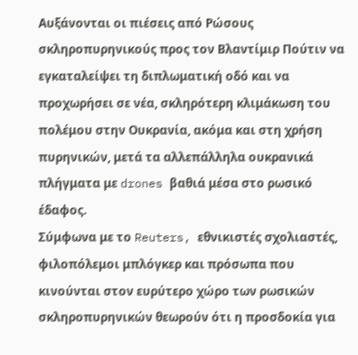Αυξάνονται οι πιέσεις από Ρώσους σκληροπυρηνικούς προς τον Βλαντίμιρ Πούτιν να εγκαταλείψει τη διπλωματική οδό και να προχωρήσει σε νέα, σκληρότερη κλιμάκωση του πολέμου στην Ουκρανία, ακόμα και στη χρήση πυρηνικών, μετά τα αλλεπάλληλα ουκρανικά πλήγματα με drones βαθιά μέσα στο ρωσικό έδαφος.
Σύμφωνα με το Reuters, εθνικιστές σχολιαστές, φιλοπόλεμοι μπλόγκερ και πρόσωπα που κινούνται στον ευρύτερο χώρο των ρωσικών σκληροπυρηνικών θεωρούν ότι η προσδοκία για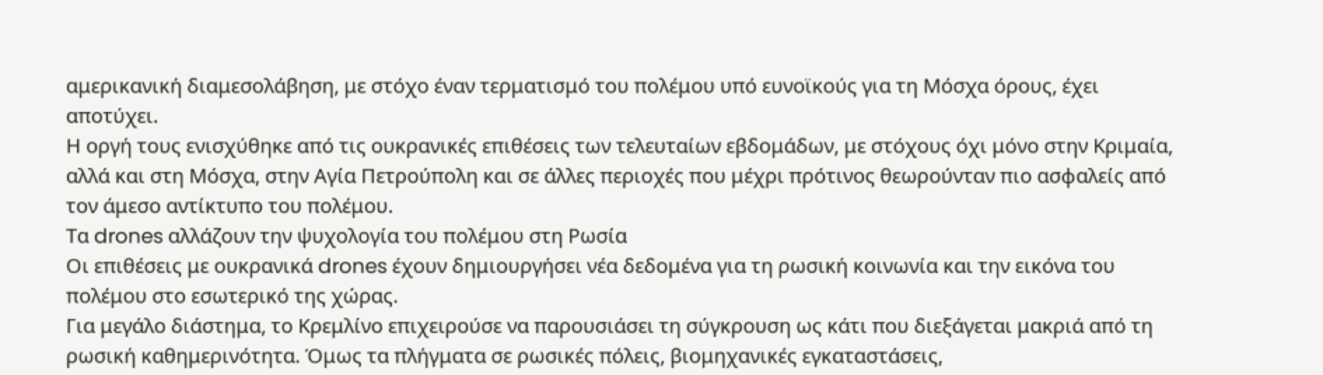αμερικανική διαμεσολάβηση, με στόχο έναν τερματισμό του πολέμου υπό ευνοϊκούς για τη Μόσχα όρους, έχει αποτύχει.
Η οργή τους ενισχύθηκε από τις ουκρανικές επιθέσεις των τελευταίων εβδομάδων, με στόχους όχι μόνο στην Κριμαία, αλλά και στη Μόσχα, στην Αγία Πετρούπολη και σε άλλες περιοχές που μέχρι πρότινος θεωρούνταν πιο ασφαλείς από τον άμεσο αντίκτυπο του πολέμου.
Τα drones αλλάζουν την ψυχολογία του πολέμου στη Ρωσία
Οι επιθέσεις με ουκρανικά drones έχουν δημιουργήσει νέα δεδομένα για τη ρωσική κοινωνία και την εικόνα του πολέμου στο εσωτερικό της χώρας.
Για μεγάλο διάστημα, το Κρεμλίνο επιχειρούσε να παρουσιάσει τη σύγκρουση ως κάτι που διεξάγεται μακριά από τη ρωσική καθημερινότητα. Όμως τα πλήγματα σε ρωσικές πόλεις, βιομηχανικές εγκαταστάσεις,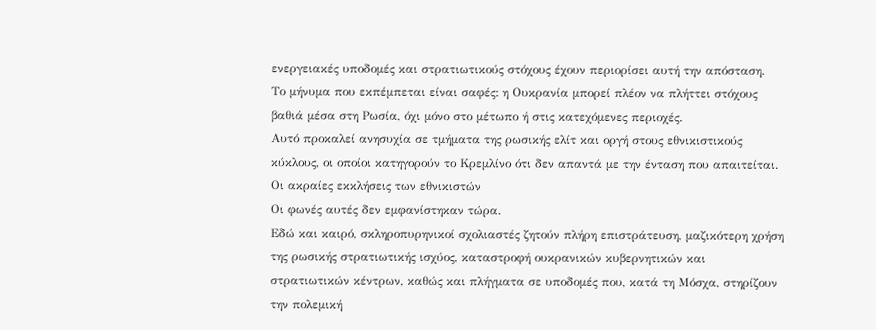ενεργειακές υποδομές και στρατιωτικούς στόχους έχουν περιορίσει αυτή την απόσταση.
Το μήνυμα που εκπέμπεται είναι σαφές: η Ουκρανία μπορεί πλέον να πλήττει στόχους βαθιά μέσα στη Ρωσία, όχι μόνο στο μέτωπο ή στις κατεχόμενες περιοχές.
Αυτό προκαλεί ανησυχία σε τμήματα της ρωσικής ελίτ και οργή στους εθνικιστικούς κύκλους, οι οποίοι κατηγορούν το Κρεμλίνο ότι δεν απαντά με την ένταση που απαιτείται.
Οι ακραίες εκκλήσεις των εθνικιστών
Οι φωνές αυτές δεν εμφανίστηκαν τώρα.
Εδώ και καιρό, σκληροπυρηνικοί σχολιαστές ζητούν πλήρη επιστράτευση, μαζικότερη χρήση της ρωσικής στρατιωτικής ισχύος, καταστροφή ουκρανικών κυβερνητικών και στρατιωτικών κέντρων, καθώς και πλήγματα σε υποδομές που, κατά τη Μόσχα, στηρίζουν την πολεμική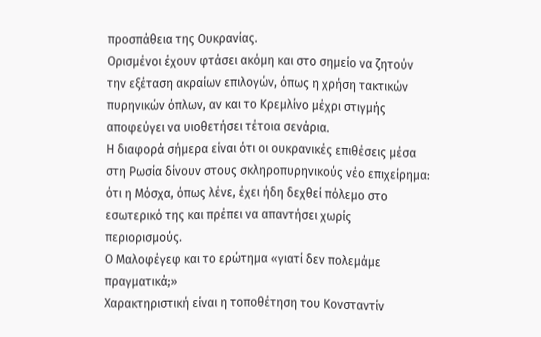προσπάθεια της Ουκρανίας.
Ορισμένοι έχουν φτάσει ακόμη και στο σημείο να ζητούν την εξέταση ακραίων επιλογών, όπως η χρήση τακτικών πυρηνικών όπλων, αν και το Κρεμλίνο μέχρι στιγμής αποφεύγει να υιοθετήσει τέτοια σενάρια.
Η διαφορά σήμερα είναι ότι οι ουκρανικές επιθέσεις μέσα στη Ρωσία δίνουν στους σκληροπυρηνικούς νέο επιχείρημα: ότι η Μόσχα, όπως λένε, έχει ήδη δεχθεί πόλεμο στο εσωτερικό της και πρέπει να απαντήσει χωρίς περιορισμούς.
Ο Μαλοφέγεφ και το ερώτημα «γιατί δεν πολεμάμε πραγματικά;»
Χαρακτηριστική είναι η τοποθέτηση του Κονσταντίν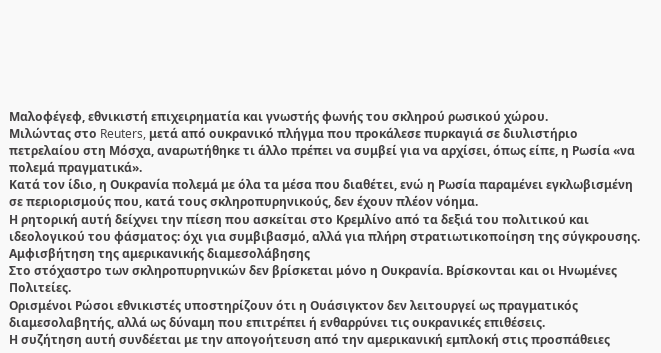Μαλοφέγεφ, εθνικιστή επιχειρηματία και γνωστής φωνής του σκληρού ρωσικού χώρου.
Μιλώντας στο Reuters, μετά από ουκρανικό πλήγμα που προκάλεσε πυρκαγιά σε διυλιστήριο πετρελαίου στη Μόσχα, αναρωτήθηκε τι άλλο πρέπει να συμβεί για να αρχίσει, όπως είπε, η Ρωσία «να πολεμά πραγματικά».
Κατά τον ίδιο, η Ουκρανία πολεμά με όλα τα μέσα που διαθέτει, ενώ η Ρωσία παραμένει εγκλωβισμένη σε περιορισμούς που, κατά τους σκληροπυρηνικούς, δεν έχουν πλέον νόημα.
Η ρητορική αυτή δείχνει την πίεση που ασκείται στο Κρεμλίνο από τα δεξιά του πολιτικού και ιδεολογικού του φάσματος: όχι για συμβιβασμό, αλλά για πλήρη στρατιωτικοποίηση της σύγκρουσης.
Αμφισβήτηση της αμερικανικής διαμεσολάβησης
Στο στόχαστρο των σκληροπυρηνικών δεν βρίσκεται μόνο η Ουκρανία. Βρίσκονται και οι Ηνωμένες Πολιτείες.
Ορισμένοι Ρώσοι εθνικιστές υποστηρίζουν ότι η Ουάσιγκτον δεν λειτουργεί ως πραγματικός διαμεσολαβητής, αλλά ως δύναμη που επιτρέπει ή ενθαρρύνει τις ουκρανικές επιθέσεις.
Η συζήτηση αυτή συνδέεται με την απογοήτευση από την αμερικανική εμπλοκή στις προσπάθειες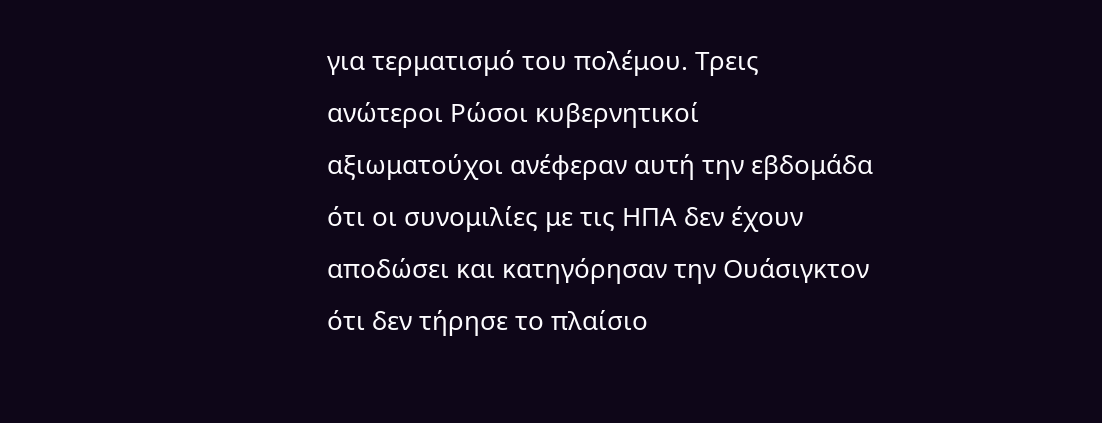για τερματισμό του πολέμου. Τρεις ανώτεροι Ρώσοι κυβερνητικοί αξιωματούχοι ανέφεραν αυτή την εβδομάδα ότι οι συνομιλίες με τις ΗΠΑ δεν έχουν αποδώσει και κατηγόρησαν την Ουάσιγκτον ότι δεν τήρησε το πλαίσιο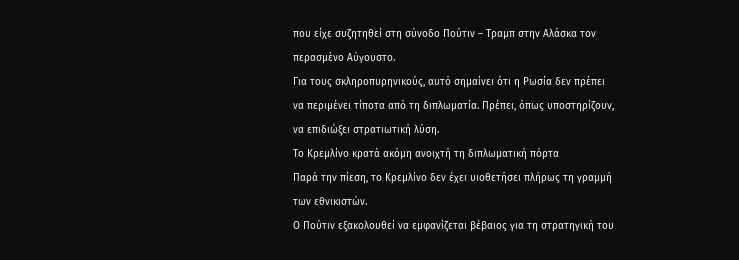που είχε συζητηθεί στη σύνοδο Πούτιν – Τραμπ στην Αλάσκα τον περασμένο Αύγουστο.
Για τους σκληροπυρηνικούς, αυτό σημαίνει ότι η Ρωσία δεν πρέπει να περιμένει τίποτα από τη διπλωματία. Πρέπει, όπως υποστηρίζουν, να επιδιώξει στρατιωτική λύση.
Το Κρεμλίνο κρατά ακόμη ανοιχτή τη διπλωματική πόρτα
Παρά την πίεση, το Κρεμλίνο δεν έχει υιοθετήσει πλήρως τη γραμμή των εθνικιστών.
Ο Πούτιν εξακολουθεί να εμφανίζεται βέβαιος για τη στρατηγική του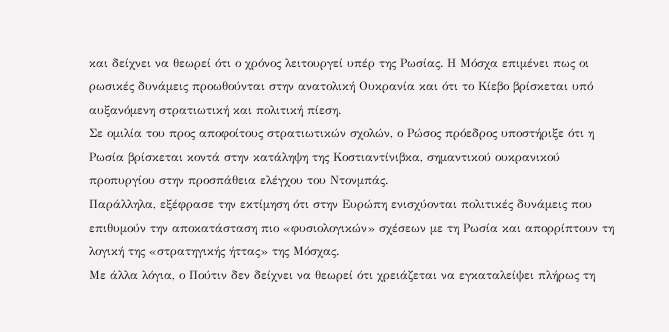και δείχνει να θεωρεί ότι ο χρόνος λειτουργεί υπέρ της Ρωσίας. Η Μόσχα επιμένει πως οι ρωσικές δυνάμεις προωθούνται στην ανατολική Ουκρανία και ότι το Κίεβο βρίσκεται υπό αυξανόμενη στρατιωτική και πολιτική πίεση.
Σε ομιλία του προς αποφοίτους στρατιωτικών σχολών, ο Ρώσος πρόεδρος υποστήριξε ότι η Ρωσία βρίσκεται κοντά στην κατάληψη της Κοστιαντίνιβκα, σημαντικού ουκρανικού προπυργίου στην προσπάθεια ελέγχου του Ντονμπάς.
Παράλληλα, εξέφρασε την εκτίμηση ότι στην Ευρώπη ενισχύονται πολιτικές δυνάμεις που επιθυμούν την αποκατάσταση πιο «φυσιολογικών» σχέσεων με τη Ρωσία και απορρίπτουν τη λογική της «στρατηγικής ήττας» της Μόσχας.
Με άλλα λόγια, ο Πούτιν δεν δείχνει να θεωρεί ότι χρειάζεται να εγκαταλείψει πλήρως τη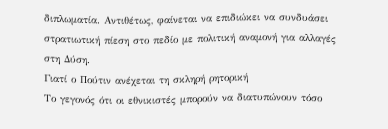διπλωματία. Αντιθέτως, φαίνεται να επιδιώκει να συνδυάσει στρατιωτική πίεση στο πεδίο με πολιτική αναμονή για αλλαγές στη Δύση.
Γιατί ο Πούτιν ανέχεται τη σκληρή ρητορική
Το γεγονός ότι οι εθνικιστές μπορούν να διατυπώνουν τόσο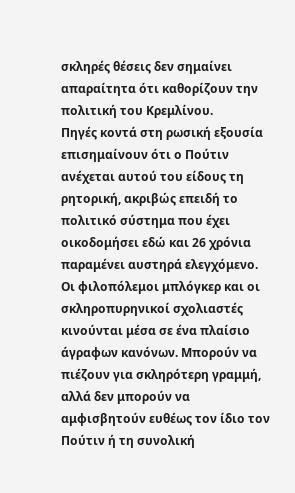σκληρές θέσεις δεν σημαίνει απαραίτητα ότι καθορίζουν την πολιτική του Κρεμλίνου.
Πηγές κοντά στη ρωσική εξουσία επισημαίνουν ότι ο Πούτιν ανέχεται αυτού του είδους τη ρητορική, ακριβώς επειδή το πολιτικό σύστημα που έχει οικοδομήσει εδώ και 26 χρόνια παραμένει αυστηρά ελεγχόμενο.
Οι φιλοπόλεμοι μπλόγκερ και οι σκληροπυρηνικοί σχολιαστές κινούνται μέσα σε ένα πλαίσιο άγραφων κανόνων. Μπορούν να πιέζουν για σκληρότερη γραμμή, αλλά δεν μπορούν να αμφισβητούν ευθέως τον ίδιο τον Πούτιν ή τη συνολική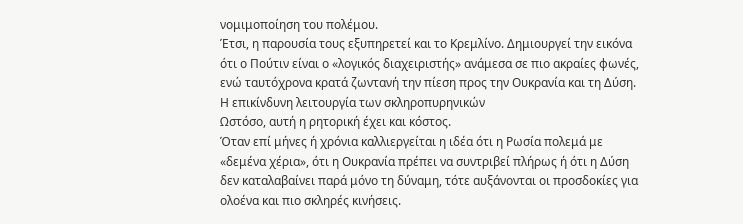νομιμοποίηση του πολέμου.
Έτσι, η παρουσία τους εξυπηρετεί και το Κρεμλίνο. Δημιουργεί την εικόνα ότι ο Πούτιν είναι ο «λογικός διαχειριστής» ανάμεσα σε πιο ακραίες φωνές, ενώ ταυτόχρονα κρατά ζωντανή την πίεση προς την Ουκρανία και τη Δύση.
Η επικίνδυνη λειτουργία των σκληροπυρηνικών
Ωστόσο, αυτή η ρητορική έχει και κόστος.
Όταν επί μήνες ή χρόνια καλλιεργείται η ιδέα ότι η Ρωσία πολεμά με «δεμένα χέρια», ότι η Ουκρανία πρέπει να συντριβεί πλήρως ή ότι η Δύση δεν καταλαβαίνει παρά μόνο τη δύναμη, τότε αυξάνονται οι προσδοκίες για ολοένα και πιο σκληρές κινήσεις.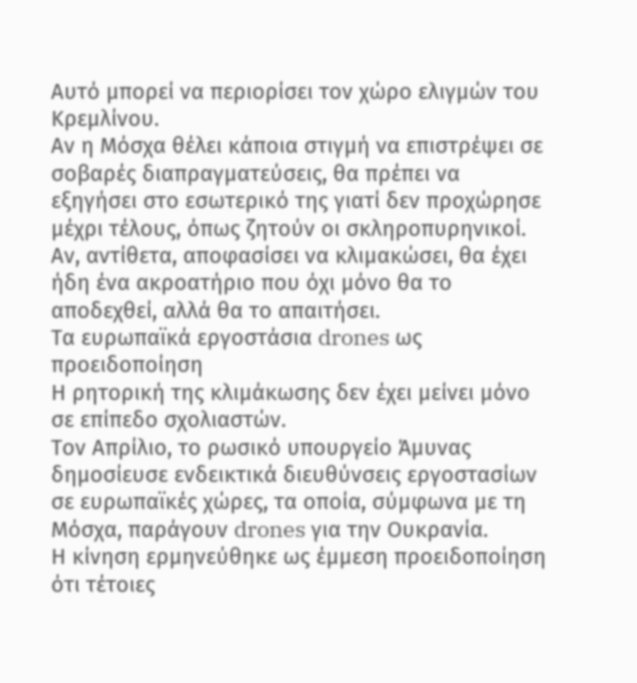Αυτό μπορεί να περιορίσει τον χώρο ελιγμών του Κρεμλίνου.
Αν η Μόσχα θέλει κάποια στιγμή να επιστρέψει σε σοβαρές διαπραγματεύσεις, θα πρέπει να εξηγήσει στο εσωτερικό της γιατί δεν προχώρησε μέχρι τέλους, όπως ζητούν οι σκληροπυρηνικοί.
Αν, αντίθετα, αποφασίσει να κλιμακώσει, θα έχει ήδη ένα ακροατήριο που όχι μόνο θα το αποδεχθεί, αλλά θα το απαιτήσει.
Τα ευρωπαϊκά εργοστάσια drones ως προειδοποίηση
Η ρητορική της κλιμάκωσης δεν έχει μείνει μόνο σε επίπεδο σχολιαστών.
Τον Απρίλιο, το ρωσικό υπουργείο Άμυνας δημοσίευσε ενδεικτικά διευθύνσεις εργοστασίων σε ευρωπαϊκές χώρες, τα οποία, σύμφωνα με τη Μόσχα, παράγουν drones για την Ουκρανία.
Η κίνηση ερμηνεύθηκε ως έμμεση προειδοποίηση ότι τέτοιες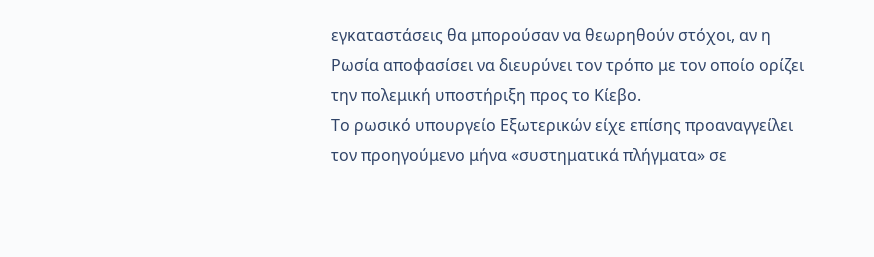εγκαταστάσεις θα μπορούσαν να θεωρηθούν στόχοι, αν η Ρωσία αποφασίσει να διευρύνει τον τρόπο με τον οποίο ορίζει την πολεμική υποστήριξη προς το Κίεβο.
Το ρωσικό υπουργείο Εξωτερικών είχε επίσης προαναγγείλει τον προηγούμενο μήνα «συστηματικά πλήγματα» σε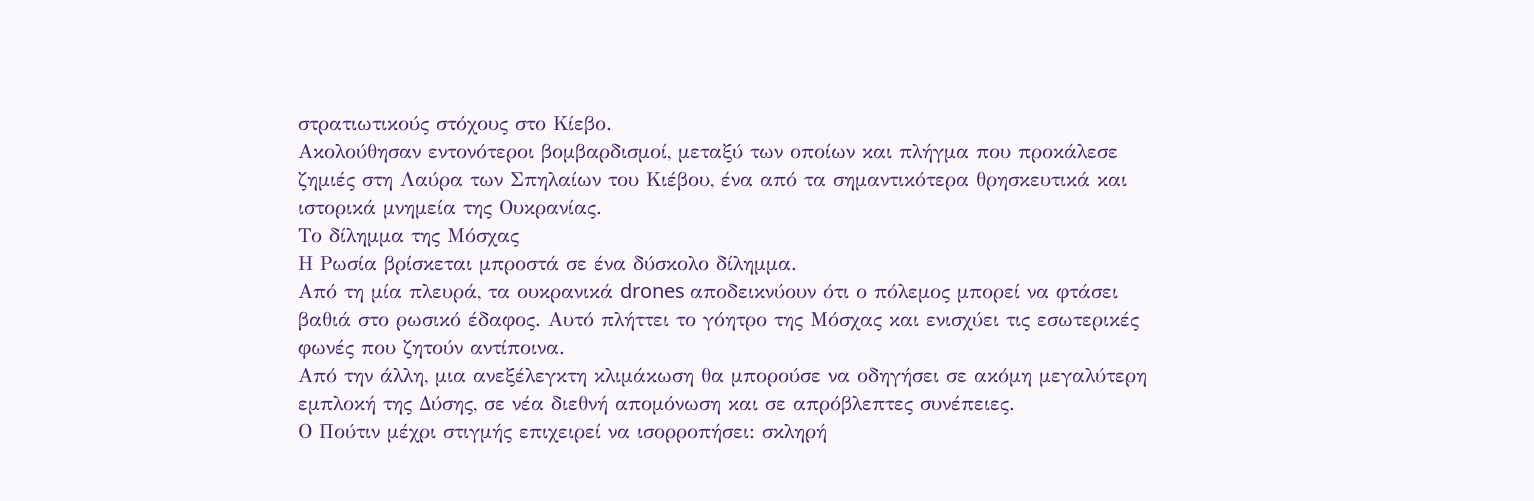στρατιωτικούς στόχους στο Κίεβο.
Ακολούθησαν εντονότεροι βομβαρδισμοί, μεταξύ των οποίων και πλήγμα που προκάλεσε ζημιές στη Λαύρα των Σπηλαίων του Κιέβου, ένα από τα σημαντικότερα θρησκευτικά και ιστορικά μνημεία της Ουκρανίας.
Το δίλημμα της Μόσχας
Η Ρωσία βρίσκεται μπροστά σε ένα δύσκολο δίλημμα.
Από τη μία πλευρά, τα ουκρανικά drones αποδεικνύουν ότι ο πόλεμος μπορεί να φτάσει βαθιά στο ρωσικό έδαφος. Αυτό πλήττει το γόητρο της Μόσχας και ενισχύει τις εσωτερικές φωνές που ζητούν αντίποινα.
Από την άλλη, μια ανεξέλεγκτη κλιμάκωση θα μπορούσε να οδηγήσει σε ακόμη μεγαλύτερη εμπλοκή της Δύσης, σε νέα διεθνή απομόνωση και σε απρόβλεπτες συνέπειες.
Ο Πούτιν μέχρι στιγμής επιχειρεί να ισορροπήσει: σκληρή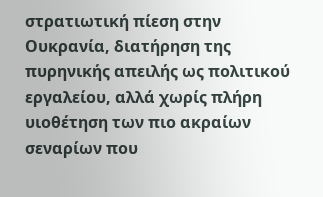στρατιωτική πίεση στην Ουκρανία, διατήρηση της πυρηνικής απειλής ως πολιτικού εργαλείου, αλλά χωρίς πλήρη υιοθέτηση των πιο ακραίων σεναρίων που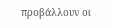προβάλλουν οι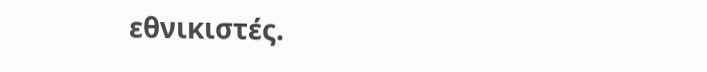εθνικιστές.